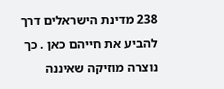238 מדינת הישראלים דרך להביע את חייהם כאן . כך נוצרה מוזיקה שאיננה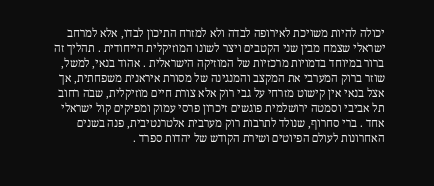יכולה להיות משויכת לאירופה לבדה ולא למזרח התיכון לבדו, אלא למרחב ישראלי שצמח מבין שני הקטבים ויצר לשונו המוזיקלית הייחודית . תהליך זה ברור במיוחד בדמויות מרכזיות של המוזיקה הישראלית . אהוד בנאי, למשל, שוזר ברוק המערבי את המקצב והמנגינה של מסורת איראנית משפחתית, אך אצל בנאי אין קישוט מזרחי על גבי רוק אלא צורת חיים מוזיקלית, שבה רחוב תל אביבי וסמטה ירושלמית פוגשים זיכרון פרסי עמוק ומפיקים קול ישראלי אחד . ברי סחרוף, שנולד לתרבות רוק מערבית אלטרנטיבית, פנה בשנים האחרונות לעולם הפיוטים ושירת הקודש של יהדות ספרד .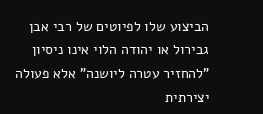הביצוע שלו לפיוטים של רבי אבן גבירול או יהודה הלוי אינו ניסיון "להחזיר עטרה ליושנה" אלא פעולה יצירתית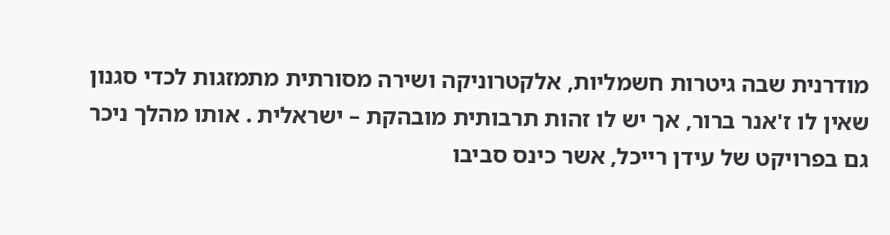מודרנית שבה גיטרות חשמליות, אלקטרוניקה ושירה מסורתית מתמזגות לכדי סגנון שאין לו ז'אנר ברור, אך יש לו זהות תרבותית מובהקת – ישראלית . אותו מהלך ניכר גם בפרויקט של עידן רייכל, אשר כינס סביבו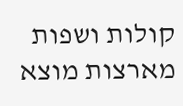קולות ושפות מארצות מוצא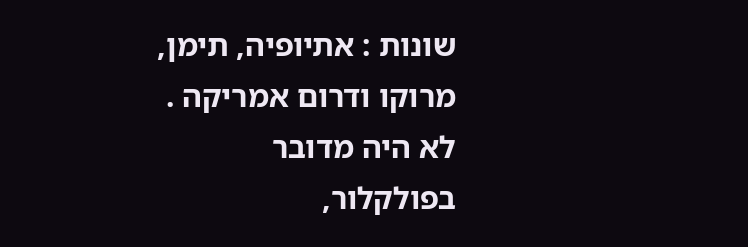שונות : אתיופיה, תימן, מרוקו ודרום אמריקה . לא היה מדובר בפולקלור,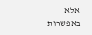אלא באפשרות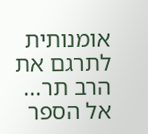אומנותית לתרגם את הרב תר...
אל הספר